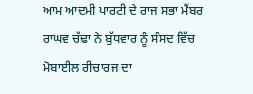ਆਮ ਆਦਮੀ ਪਾਰਟੀ ਦੇ ਰਾਜ ਸਭਾ ਮੈਂਬਰ ਰਾਘਵ ਚੱਢਾ ਨੇ ਬੁੱਧਵਾਰ ਨੂੰ ਸੰਸਦ ਵਿੱਚ ਮੋਬਾਈਲ ਰੀਚਾਰਜ ਦਾ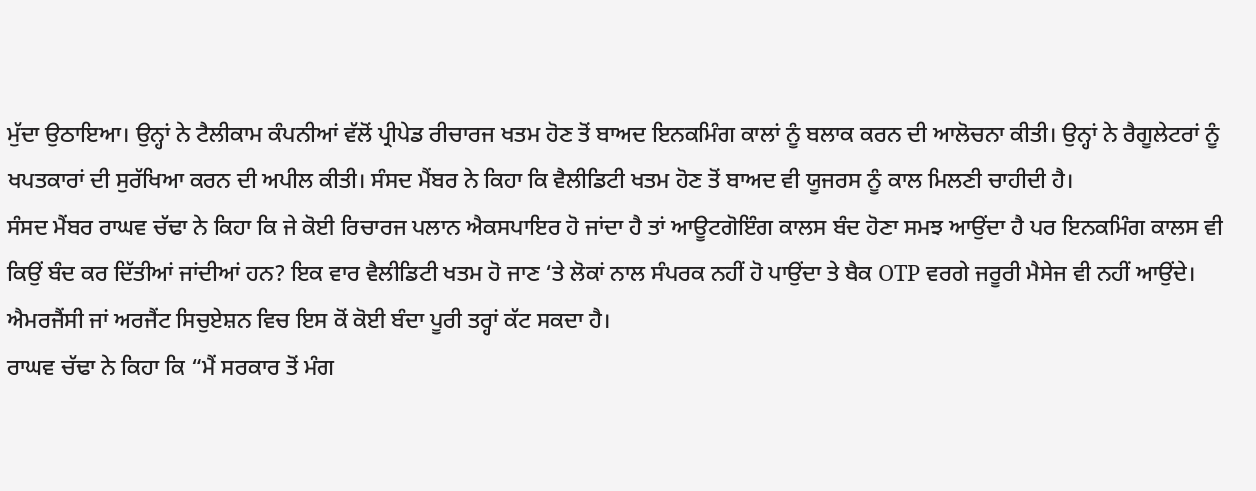ਮੁੱਦਾ ਉਠਾਇਆ। ਉਨ੍ਹਾਂ ਨੇ ਟੈਲੀਕਾਮ ਕੰਪਨੀਆਂ ਵੱਲੋਂ ਪ੍ਰੀਪੇਡ ਰੀਚਾਰਜ ਖਤਮ ਹੋਣ ਤੋਂ ਬਾਅਦ ਇਨਕਮਿੰਗ ਕਾਲਾਂ ਨੂੰ ਬਲਾਕ ਕਰਨ ਦੀ ਆਲੋਚਨਾ ਕੀਤੀ। ਉਨ੍ਹਾਂ ਨੇ ਰੈਗੂਲੇਟਰਾਂ ਨੂੰ ਖਪਤਕਾਰਾਂ ਦੀ ਸੁਰੱਖਿਆ ਕਰਨ ਦੀ ਅਪੀਲ ਕੀਤੀ। ਸੰਸਦ ਮੈਂਬਰ ਨੇ ਕਿਹਾ ਕਿ ਵੈਲੀਡਿਟੀ ਖਤਮ ਹੋਣ ਤੋਂ ਬਾਅਦ ਵੀ ਯੂਜਰਸ ਨੂੰ ਕਾਲ ਮਿਲਣੀ ਚਾਹੀਦੀ ਹੈ।
ਸੰਸਦ ਮੈਂਬਰ ਰਾਘਵ ਚੱਢਾ ਨੇ ਕਿਹਾ ਕਿ ਜੇ ਕੋਈ ਰਿਚਾਰਜ ਪਲਾਨ ਐਕਸਪਾਇਰ ਹੋ ਜਾਂਦਾ ਹੈ ਤਾਂ ਆਊਟਗੋਇੰਗ ਕਾਲਸ ਬੰਦ ਹੋਣਾ ਸਮਝ ਆਉਂਦਾ ਹੈ ਪਰ ਇਨਕਮਿੰਗ ਕਾਲਸ ਵੀ ਕਿਉਂ ਬੰਦ ਕਰ ਦਿੱਤੀਆਂ ਜਾਂਦੀਆਂ ਹਨ? ਇਕ ਵਾਰ ਵੈਲੀਡਿਟੀ ਖਤਮ ਹੋ ਜਾਣ ‘ਤੇ ਲੋਕਾਂ ਨਾਲ ਸੰਪਰਕ ਨਹੀਂ ਹੋ ਪਾਉਂਦਾ ਤੇ ਬੈਕ OTP ਵਰਗੇ ਜਰੂਰੀ ਮੈਸੇਜ ਵੀ ਨਹੀਂ ਆਉਂਦੇ। ਐਮਰਜੈਂਸੀ ਜਾਂ ਅਰਜੈਂਟ ਸਿਚੁਏਸ਼ਨ ਵਿਚ ਇਸ ਕੋਂ ਕੋਈ ਬੰਦਾ ਪੂਰੀ ਤਰ੍ਹਾਂ ਕੱਟ ਸਕਦਾ ਹੈ।
ਰਾਘਵ ਚੱਢਾ ਨੇ ਕਿਹਾ ਕਿ “ਮੈਂ ਸਰਕਾਰ ਤੋਂ ਮੰਗ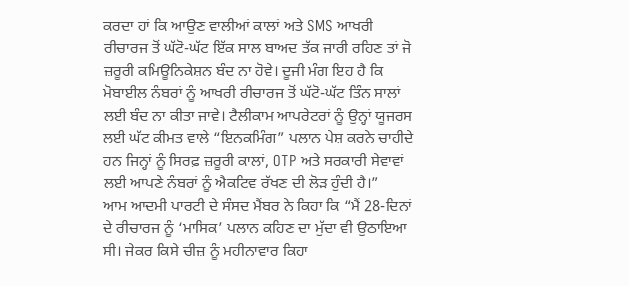ਕਰਦਾ ਹਾਂ ਕਿ ਆਉਣ ਵਾਲੀਆਂ ਕਾਲਾਂ ਅਤੇ SMS ਆਖਰੀ ਰੀਚਾਰਜ ਤੋਂ ਘੱਟੋ-ਘੱਟ ਇੱਕ ਸਾਲ ਬਾਅਦ ਤੱਕ ਜਾਰੀ ਰਹਿਣ ਤਾਂ ਜੋ ਜ਼ਰੂਰੀ ਕਮਿਊਨਿਕੇਸ਼ਨ ਬੰਦ ਨਾ ਹੋਵੇ। ਦੂਜੀ ਮੰਗ ਇਹ ਹੈ ਕਿ ਮੋਬਾਈਲ ਨੰਬਰਾਂ ਨੂੰ ਆਖਰੀ ਰੀਚਾਰਜ ਤੋਂ ਘੱਟੋ-ਘੱਟ ਤਿੰਨ ਸਾਲਾਂ ਲਈ ਬੰਦ ਨਾ ਕੀਤਾ ਜਾਵੇ। ਟੈਲੀਕਾਮ ਆਪਰੇਟਰਾਂ ਨੂੰ ਉਨ੍ਹਾਂ ਯੂਜਰਸ ਲਈ ਘੱਟ ਕੀਮਤ ਵਾਲੇ “ਇਨਕਮਿੰਗ” ਪਲਾਨ ਪੇਸ਼ ਕਰਨੇ ਚਾਹੀਦੇ ਹਨ ਜਿਨ੍ਹਾਂ ਨੂੰ ਸਿਰਫ਼ ਜ਼ਰੂਰੀ ਕਾਲਾਂ, OTP ਅਤੇ ਸਰਕਾਰੀ ਸੇਵਾਵਾਂ ਲਈ ਆਪਣੇ ਨੰਬਰਾਂ ਨੂੰ ਐਕਟਿਵ ਰੱਖਣ ਦੀ ਲੋੜ ਹੁੰਦੀ ਹੈ।”
ਆਮ ਆਦਮੀ ਪਾਰਟੀ ਦੇ ਸੰਸਦ ਮੈਂਬਰ ਨੇ ਕਿਹਾ ਕਿ “ਮੈਂ 28-ਦਿਨਾਂ ਦੇ ਰੀਚਾਰਜ ਨੂੰ ‘ਮਾਸਿਕ’ ਪਲਾਨ ਕਹਿਣ ਦਾ ਮੁੱਦਾ ਵੀ ਉਠਾਇਆ ਸੀ। ਜੇਕਰ ਕਿਸੇ ਚੀਜ਼ ਨੂੰ ਮਹੀਨਾਵਾਰ ਕਿਹਾ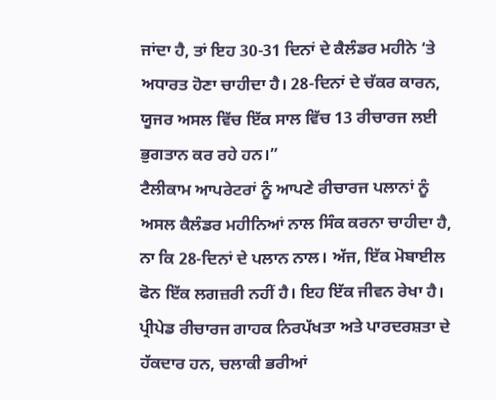ਜਾਂਦਾ ਹੈ, ਤਾਂ ਇਹ 30-31 ਦਿਨਾਂ ਦੇ ਕੈਲੰਡਰ ਮਹੀਨੇ ‘ਤੇ ਅਧਾਰਤ ਹੋਣਾ ਚਾਹੀਦਾ ਹੈ। 28-ਦਿਨਾਂ ਦੇ ਚੱਕਰ ਕਾਰਨ, ਯੂਜਰ ਅਸਲ ਵਿੱਚ ਇੱਕ ਸਾਲ ਵਿੱਚ 13 ਰੀਚਾਰਜ ਲਈ ਭੁਗਤਾਨ ਕਰ ਰਹੇ ਹਨ।”
ਟੈਲੀਕਾਮ ਆਪਰੇਟਰਾਂ ਨੂੰ ਆਪਣੇ ਰੀਚਾਰਜ ਪਲਾਨਾਂ ਨੂੰ ਅਸਲ ਕੈਲੰਡਰ ਮਹੀਨਿਆਂ ਨਾਲ ਸਿੰਕ ਕਰਨਾ ਚਾਹੀਦਾ ਹੈ, ਨਾ ਕਿ 28-ਦਿਨਾਂ ਦੇ ਪਲਾਨ ਨਾਲ। ਅੱਜ, ਇੱਕ ਮੋਬਾਈਲ ਫੋਨ ਇੱਕ ਲਗਜ਼ਰੀ ਨਹੀਂ ਹੈ। ਇਹ ਇੱਕ ਜੀਵਨ ਰੇਖਾ ਹੈ। ਪ੍ਰੀਪੇਡ ਰੀਚਾਰਜ ਗਾਹਕ ਨਿਰਪੱਖਤਾ ਅਤੇ ਪਾਰਦਰਸ਼ਤਾ ਦੇ ਹੱਕਦਾਰ ਹਨ, ਚਲਾਕੀ ਭਰੀਆਂ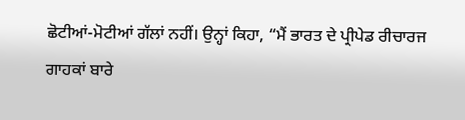ਛੋਟੀਆਂ-ਮੋਟੀਆਂ ਗੱਲਾਂ ਨਹੀਂ। ਉਨ੍ਹਾਂ ਕਿਹਾ, “ਮੈਂ ਭਾਰਤ ਦੇ ਪ੍ਰੀਪੇਡ ਰੀਚਾਰਜ ਗਾਹਕਾਂ ਬਾਰੇ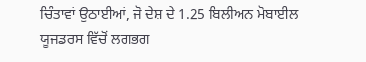ਚਿੰਤਾਵਾਂ ਉਠਾਈਆਂ, ਜੋ ਦੇਸ਼ ਦੇ 1.25 ਬਿਲੀਅਨ ਮੋਬਾਈਲ ਯੂਜਡਰਸ ਵਿੱਚੋਂ ਲਗਭਗ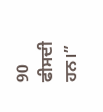90 ਫੀਸਦੀ ਹਨ।”